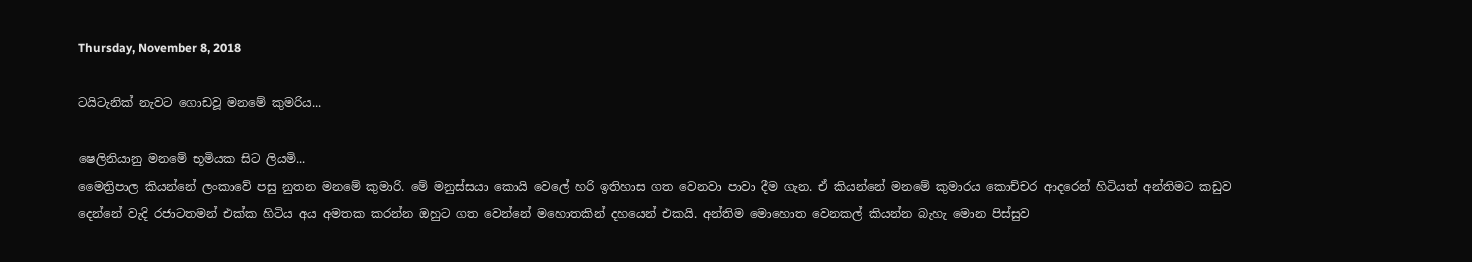Thursday, November 8, 2018

ටයිටැනික් නැවට ගොඩවූ මනමේ කුමරිය...

ෂෙලිනියානු මනමේ භූමියක සිට ලියමි...
මෛත්‍රිපාල කියන්නේ ලංකාවේ පසු නුතන මනමේ කුමාරි. මේ මනුස්සයා කොයි වෙලේ හරි ඉතිහාස ගත වෙනවා පාවා දීම ගැන. ඒ කියන්නේ මනමේ කුමාරය කොච්චර ආදරෙන් හිටියත් අන්තිමට කඩුව දෙන්නේ වැදි රජාටතමන් එක්ක හිටිය අය අමතක කරන්න ඔහුට ගත වෙන්නේ මහොතකින් දහයෙන් එකයි. අන්තිම මොහොත වෙනකල් කියන්න බැහැ මොන පිස්සුව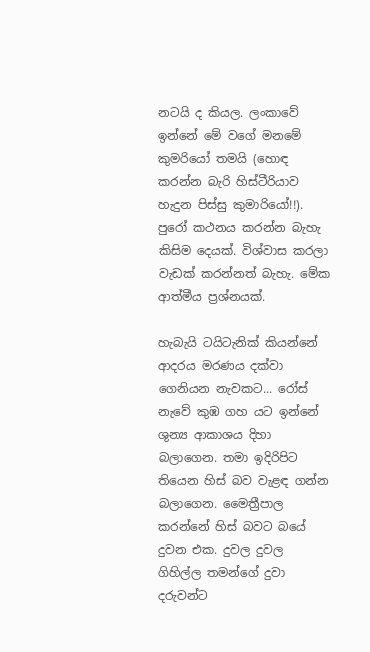නටයි ද කියල. ලංකාවේ ඉන්නේ මේ වගේ මනමේ කුමරියෝ තමයි (හොඳ කරන්න බැරි හිස්ටීරියාව හැදුන පිස්සු කුමාරියෝ!!). පුරෝ කථනය කරන්න බැහැ කිසිම දෙයක්. විශ්වාස කරලා වැඩක් කරන්නත් බැහැ. මේක ආත්මීය ප්‍රශ්නයක්.

හැබැයි ටයිටැනික් කියන්නේ ආදරය මරණය දක්වා ගෙනියන නැවකට... රෝස් නැවේ කුඹ ගහ යට ඉන්නේ ශුන්‍ය ආකාශය දිහා බලාගෙන. තමා ඉදිරිපිට තියෙන හිස් බව වැළඳ ගන්න බලාගෙන. මෛත්‍රීපාල කරන්නේ හිස් බවට බයේ දුවන එක. දුවල දුවල ගිහිල්ල තමන්ගේ දුවා දරුවන්ට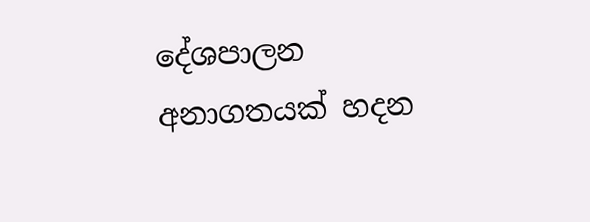දේශපාලන අනාගතයක් හදන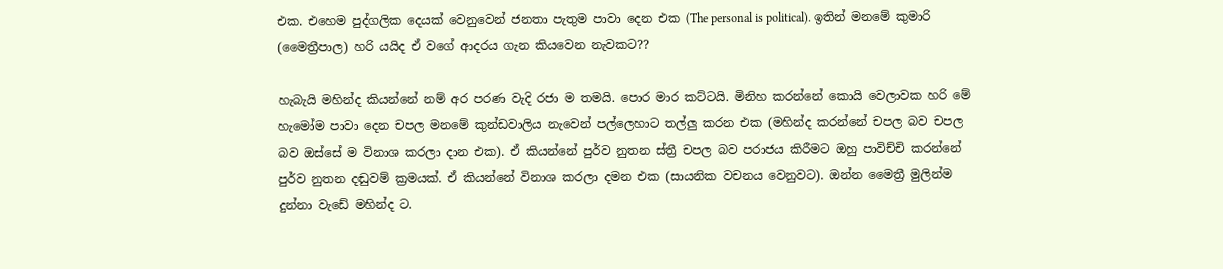එක. එහෙම පුද්ගලික දෙයක් වෙනුවෙන් ජනතා පැතුම පාවා දෙන එක (The personal is political). ඉතින් මනමේ කුමාරි (මෛත්‍රීපාල) හරි යයිද ඒ වගේ ආදරය ගැන කියවෙන නැවකට??

හැබැයි මහින්ද කියන්නේ නම් අර පරණ වැදි රජා ම තමයි. පොර මාර කට්ටයි. මිනිහ කරන්නේ කොයි වෙලාවක හරි මේ හැමෝම පාවා දෙන චපල මනමේ කුන්ඩවාලිය නැවෙන් පල්ලෙහාට තල්ලු කරන එක (මහින්ද කරන්නේ චපල බව චපල බව ඔස්සේ ම විනාශ කරලා දාන එක). ඒ කියන්නේ පුර්ව නුතන ස්ත්‍රී චපල බව පරාජය කිරීමට ඔහු පාවිච්චි කරන්නේ පුර්ව නුතන දඬුවම් ක්‍රමයක්. ඒ කියන්නේ විනාශ කරලා දමන එක (සායනික වචනය වෙනුවට). ඔන්න මෛත්‍රී මුලින්ම දුන්නා වැඩේ මහින්ද ට.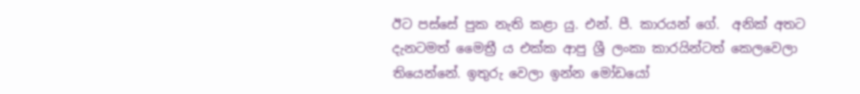ඊට පස්සේ පුක නැති කළා යු. එන්. පී. කාරයන් ගේ.  අනික් අතට දැනටමත් මෛත්‍රී ය එක්ක ආපු ශ්‍රී ලංකා කාරයින්ටත් කෙලවෙලා තියෙන්නේ. ඉතුරු වෙලා ඉන්න මෝඩයෝ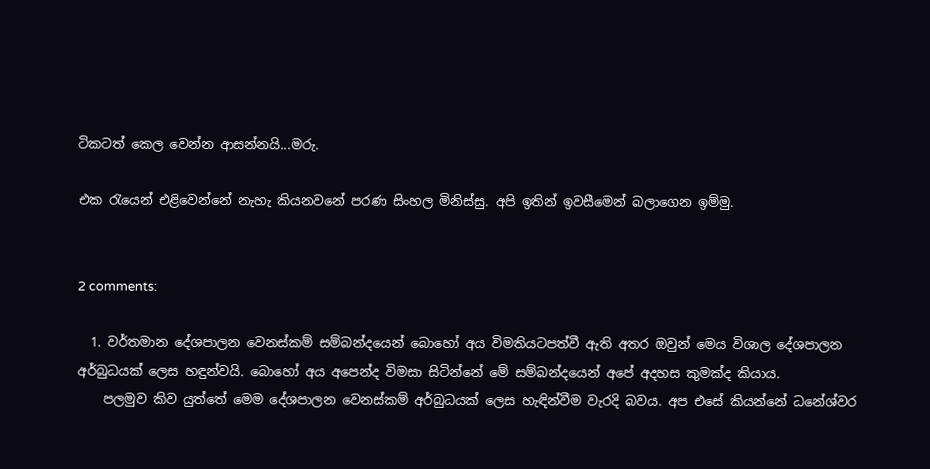ටිකටත් කෙල වෙන්න ආසන්නයි...මරු.

එක රැයෙන් එළිවෙන්නේ නැහැ කියනවනේ පරණ සිංහල මිනිස්සු. අපි ඉතින් ඉවසීමෙන් බලාගෙන ඉම්මු.


2 comments:

  1. වර්තමාන දේශපාලන වෙනස්කම් සම්බන්දයෙන් බොහෝ අය විමතියටපත්වී ඇති අතර ඔවුන් මෙය විශාල දේශපාලන අර්බුධයක් ලෙස හඳුන්වයි. බොහෝ අය අපෙන්ද විමසා සිටින්නේ මේ සම්බන්දයෙන් අපේ අදහස කුමක්ද කියාය.
    පලමුව කිව යුත්තේ මෙම දේශපාලන වෙනස්කම් අර්බුධයක් ලෙස හැඳින්වීම වැරදි බවය. අප එසේ කියන්නේ ධනේශ්වර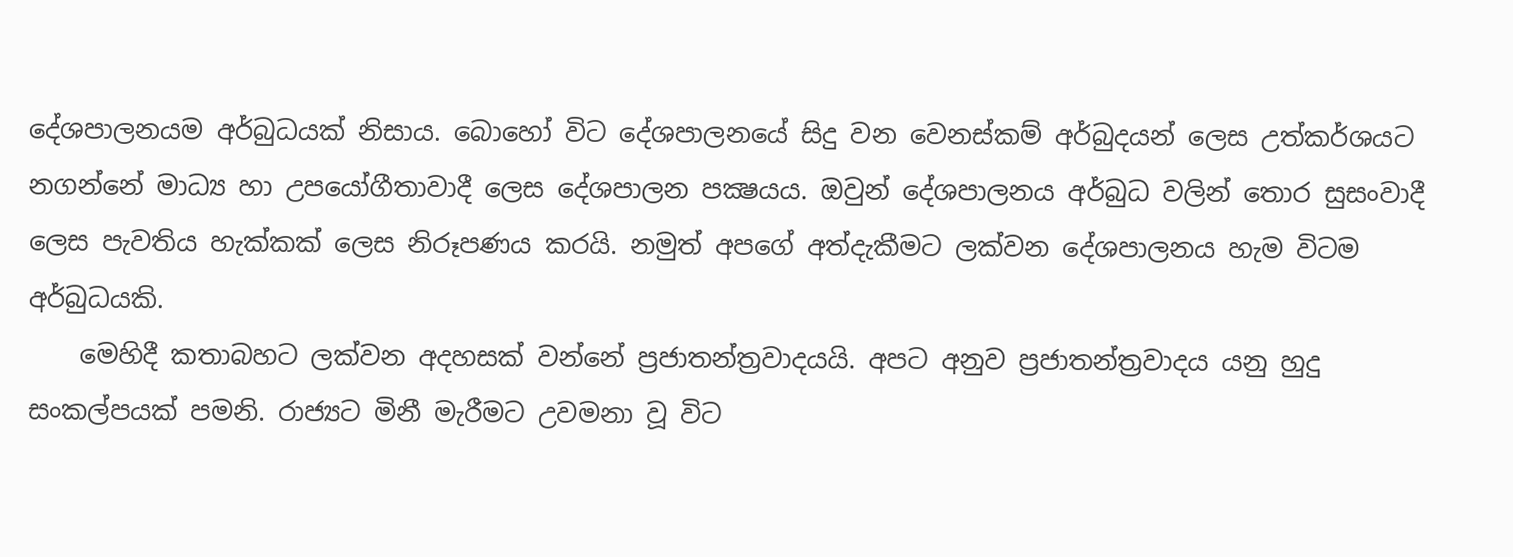දේශපාලනයම අර්බුධයක් නිසාය. බොහෝ විට දේශපාලනයේ සිදු වන වෙනස්කම් අර්බුදයන් ලෙස උත්කර්ශයට නගන්නේ මාධ්‍ය හා උපයෝගීතාවාදී ලෙස දේශපාලන පක්‍ෂයය. ඔවුන් දේශපාලනය අර්බුධ වලින් තොර සුසංවාදී ලෙස පැවතිය හැක්කක් ලෙස නිරූපණය කරයි. නමුත් අපගේ අත්දැකීමට ලක්වන දේශපාලනය හැම විටම අර්බුධයකි.
    මෙහිදී කතාබහට ලක්වන අදහසක් වන්නේ ප්‍රජාතන්ත්‍රවාදයයි. අපට අනුව ප්‍රජාතන්ත්‍රවාදය යනු හුදු සංකල්පයක් පමනි. රාජ්‍යට මිනී මැරීමට උවමනා වූ විට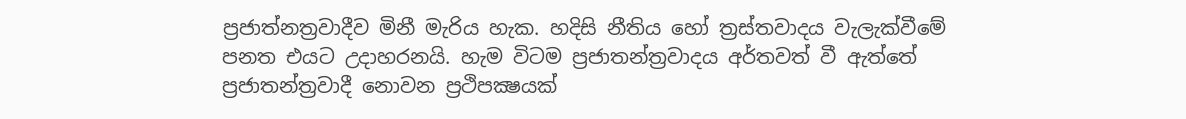ප්‍රජාත්නත්‍රවාදීව මිනී මැරිය හැක. හදිසි නීතිය හෝ ත්‍රස්තවාදය වැලැක්වීමේ පනත එයට උදාහරනයි. හැම විටම ප්‍රජාතන්ත්‍රවාදය අර්තවත් වී ඇත්තේ ප්‍රජාතන්ත්‍රවාදී නොවන ප්‍රථිපක්‍ෂයක්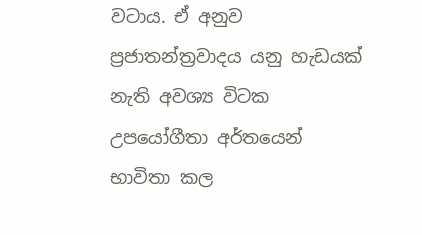වටාය. ඒ අනුව ප්‍රජාතන්ත්‍රවාදය යනු හැඩයක් නැති අවශ්‍ය විටක උපයෝගීතා අර්තයෙන් භාවිතා කල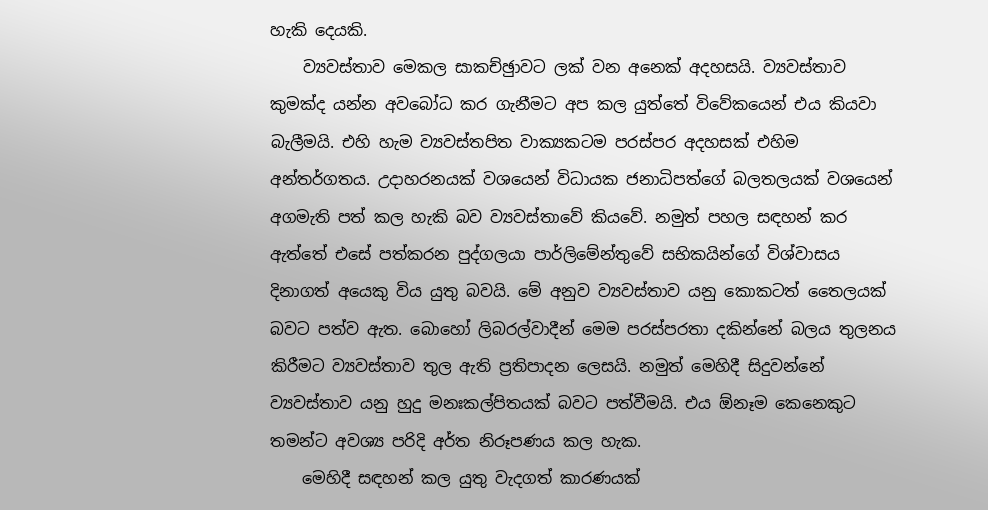හැකි දෙයකි.
    ව්‍යවස්තාව මෙකල සාකච්ඡුාවට ලක් වන අනෙක් අදහසයි. ව්‍යවස්තාව කුමක්ද යන්න අවබෝධ කර ගැනීමට අප කල යුත්තේ විවේකයෙන් එය කියවා බැලීමයි. එහි හැම ව්‍යවස්තපිත වාක්‍යකටම පරස්පර අදහසක් එහිම අන්තර්ගතය. උදාහරනයක් වශයෙන් විධායක ජනාධිපත්ගේ බලතලයක් වශයෙන් අගමැති පත් කල හැකි බව ව්‍යවස්තාවේ කියවේ. නමුත් පහල සඳහන් කර ඇත්තේ එසේ පත්කරන පුද්ගලයා පාර්ලිමේන්තුවේ සභිකයින්ගේ විශ්වාසය දිනාගත් අයෙකු විය යුතු බවයි. මේ අනුව ව්‍යවස්තාව යනු කොකටත් තෛලයක් බවට පත්ව ඇත. බොහෝ ලිබරල්වාදීන් මෙම පරස්පරතා දකින්නේ බලය තුලනය කිරීමට ව්‍යවස්තාව තුල ඇති ප්‍රතිපාදන ලෙසයි. නමුත් මෙහිදී සිදුවන්නේ ව්‍යවස්තාව යනු හුදු මනඃකල්පිතයක් බවට පත්වීමයි. එය ඕනෑම කෙනෙකුට තමන්ට අවශ්‍ය පරිදි අර්ත නිරූපණය කල හැක.
    මෙහිදී සඳහන් කල යුතු වැදගත් කාරණයක්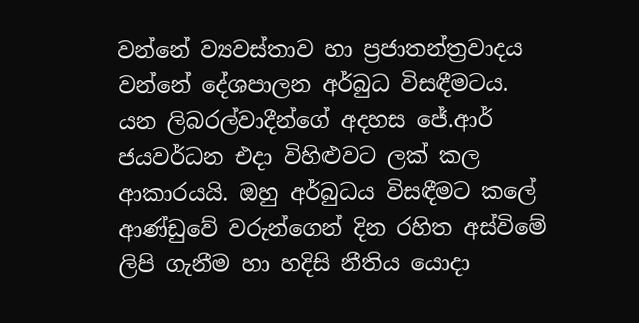වන්නේ ව්‍යවස්තාව හා ප්‍රජාතන්ත්‍රවාදය වන්නේ දේශපාලන අර්බුධ විසඳීමටය. යන ලිබරල්වාදීන්ගේ අදහස ජේ.ආර් ජයවර්ධන එදා විහිළුවට ලක් කල ආකාරයයි. ඔහු අර්බුධය විසඳීමට කලේ ආණ්ඩුවේ වරුන්ගෙන් දින රහිත අස්විමේ ලිපි ගැනීම හා හදිසි නීතිය යොදා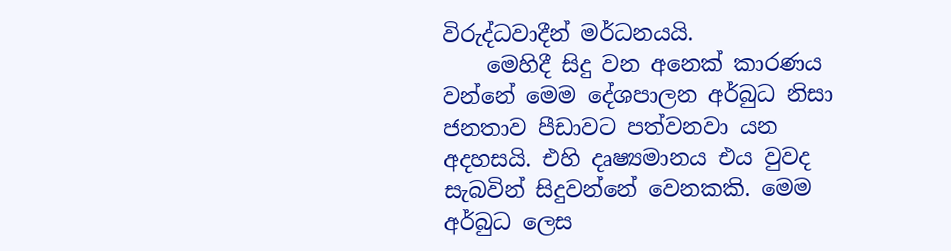විරුද්ධවාදීන් මර්ධනයයි.
    මෙහිදී සිදු වන අනෙක් කාරණය වන්නේ මෙම දේශපාලන අර්බුධ නිසා ජනතාව පීඩාවට පත්වනවා යන අදහසයි. එහි දෘෂ්‍යමානය එය වුවද සැබවින් සිදුවන්නේ වෙනකකි. මෙම අර්බුධ ලෙස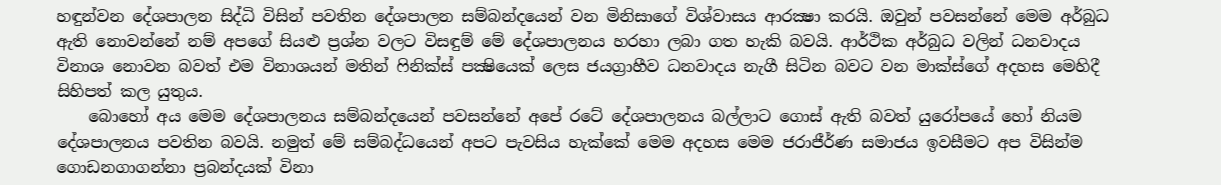හඳුන්වන දේශපාලන සිද්ධි විසින් පවතින දේශපාලන සම්බන්දයෙන් වන මිනිසාගේ විශ්වාසය ආරක්‍ෂා කරයි. ඔවුන් පවසන්නේ මෙම අර්බුධ ඇති නොවන්නේ නම් අපගේ සියළු ප්‍රශ්න වලට විසඳුම් මේ දේශපාලනය හරහා ලබා ගත හැකි බවයි. ආර්ථික අර්බුධ වලින් ධනවාදය විනාශ නොවන බවත් එම විනාශයන් මතින් ෆිනික්ස් පක්‍ෂියෙක් ලෙස ජයග්‍රාහීව ධනවාදය නැගී සිටින බවට වන මාක්ස්ගේ අදහස මෙහිදී සිහිපත් කල යුතුය.
    බොහෝ අය මෙම දේශපාලනය සම්බන්දයෙන් පවසන්නේ අපේ රටේ දේශපාලනය බල්ලාට ගොස් ඇති බවත් යුරෝපයේ හෝ නියම දේශපාලනය පවතින බවයි. නමුත් මේ සම්බද්ධයෙන් අපට පැවසිය හැක්කේ මෙම අදහස මෙම ජරාජීර්ණ සමාජය ඉවසීමට අප විසින්ම ගොඩනගාගන්නා ප්‍රබන්දයක් විනා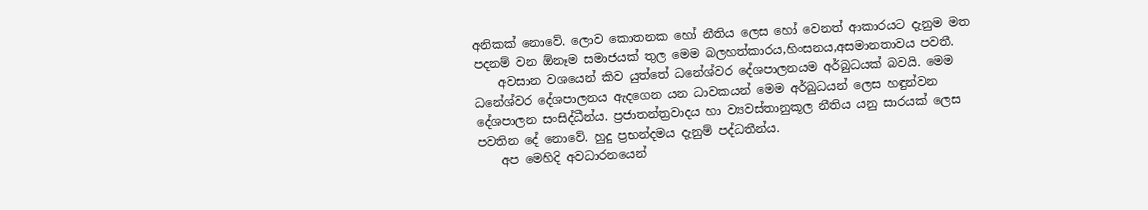අනිකක් නොවේ. ලොව කොතනක හෝ නීතිය ලෙස හෝ වෙනත් ආකාරයට දැනුම මත පදනම් වන ඕනෑම සමාජයක් තුල මෙම බලහත්කාරය,හිංසනය,අසමානතාවය පවතී.
    අවසාන වශයෙන් කිව යුත්තේ ධනේශ්වර දේශපාලනයම අර්බුධයක් බවයි. මෙම ධනේශ්වර දේශපාලනය ඇදගෙන යන ධාවකයන් මෙම අර්බුධයන් ලෙස හඳුන්වන දේශපාලන සංසිද්ධීන්ය. ප්‍රජාතන්ත්‍රවාදය හා ව්‍යවස්තානුකූල නීතිය යනු සාරයක් ලෙස පවතින දේ නොවේ. හුදු ප්‍රභන්දමය දැනුම් පද්ධතීන්ය.
    අප මෙහිදි අවධාරනයෙන්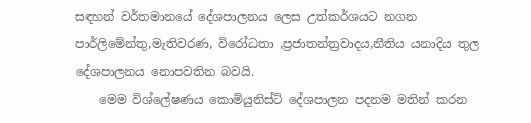සඳහන් වර්තමානයේ දේශපාලනය ලෙස උත්කර්ශයට නගන පාර්ලිමේන්තු,මැතිවරණ, විරෝධතා ,ප්‍රජාතන්ත්‍රවාදය,නීතිය යනාදිය තුල දේශපාලනය නොපවතින බවයි.
    මෙම විශ්ලේෂණය කොමියුනිස්ට් දේශපාලන පදනම මතින් කරන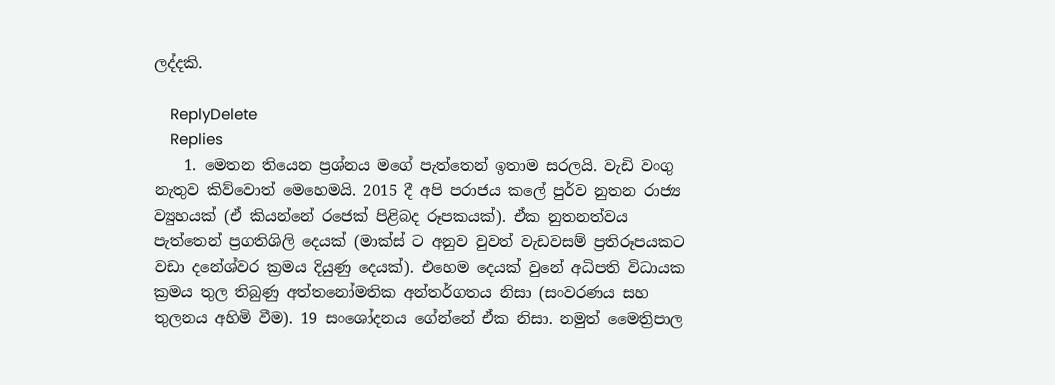ලද්දකි.

    ReplyDelete
    Replies
    1. මෙතන තියෙන ප්‍රශ්නය මගේ පැත්තෙන් ඉතාම සරලයි. වැඩි වංගු නැතුව කිව්වොත් මෙහෙමයි. 2015 දී අපි පරාජය කලේ පුර්ව නුතන රාජ්‍ය ව්‍යුහයක් (ඒ කියන්නේ රජෙක් පිළිබද රූපකයක්). ඒක නුතනත්වය පැත්තෙන් ප්‍රගතිශිලි දෙයක් (මාක්ස් ට අනුව වුවත් වැඩවසම් ප්‍රතිරූපයකට වඩා දනේශ්වර ක්‍රමය දියුණු දෙයක්). එහෙම දෙයක් වුනේ අධිපති විධායක ක්‍රමය තුල තිබුණු අත්තනෝමතික අන්තර්ගතය නිසා (සංවරණය සහ තුලනය අහිමි වීම). 19 සංශෝදනය ගේන්නේ ඒක නිසා. නමුත් මෛත්‍රිපාල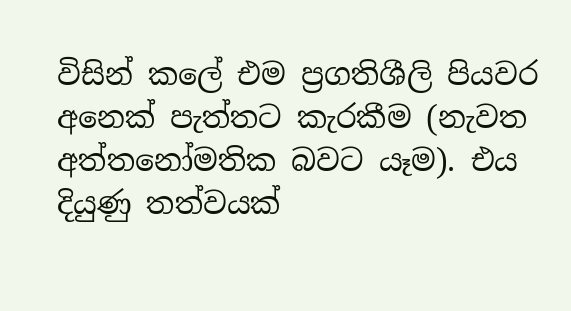විසින් කලේ එම ප්‍රගතිශීලි පියවර අනෙක් පැත්තට කැරකීම (නැවත අත්තනෝමතික බවට යෑම). එය දියුණු තත්වයක්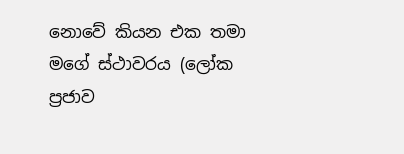නොවේ කියන එක තමා මගේ ස්ථාවරය (ලෝක ප්‍රජාව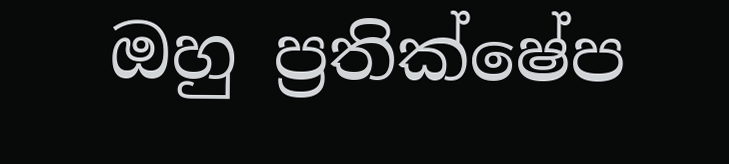ඔහු ප්‍රතික්ෂේප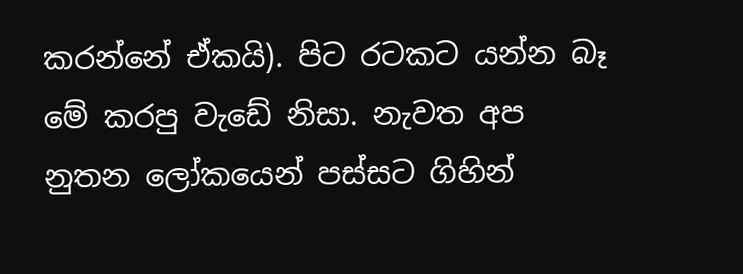කරන්නේ ඒකයි). පිට රටකට යන්න බෑ මේ කරපු වැඩේ නිසා. නැවත අප නුතන ලෝකයෙන් පස්සට ගිහින්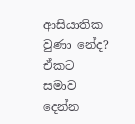ආසියාතික වුණා නේද? ඒකට සමාව දෙන්න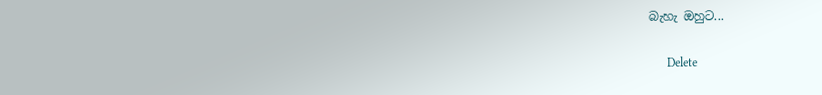බැහැ ඔහුට...

      Delete